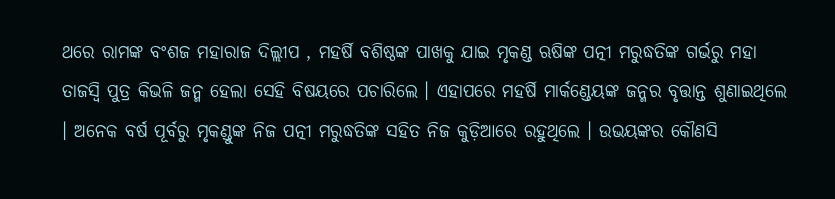ଥରେ ରାମଙ୍କ ବଂଶଜ ମହାରାଜ ଦିଲ୍ଲୀପ , ମହର୍ଷି ବଶିଷ୍ଠଙ୍କ ପାଖକୁ ଯାଇ ମୃକଣ୍ଡ ଋଷିଙ୍କ ପତ୍ନୀ ମରୁଦ୍ଧତିଙ୍କ ଗର୍ଭରୁ ମହା ତାଜସ୍ୱି ପୁତ୍ର କିଭଳି ଜନ୍ମ ହେଲା ସେହି ବିଷୟରେ ପଚାରିଲେ । ଏହାପରେ ମହର୍ଷି ମାର୍କଣ୍ଡେୟଙ୍କ ଜନ୍ମର ବୃତ୍ତାନ୍ତ ଶୁଣାଇଥିଲେ । ଅନେକ ବର୍ଷ ପୂର୍ବରୁ ମୃକଣ୍ଡୁଙ୍କ ନିଜ ପତ୍ନୀ ମରୁଦ୍ଧତିଙ୍କ ସହିତ ନିଜ କୁଡ଼ିଆରେ ରହୁଥିଲେ । ଉଭୟଙ୍କର କୌଣସି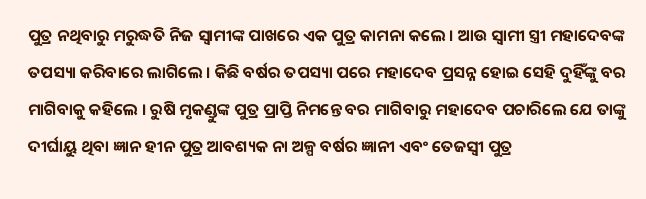ପୁତ୍ର ନଥିବାରୁ ମରୁଦ୍ଧତି ନିଜ ସ୍ୱାମୀଙ୍କ ପାଖରେ ଏକ ପୁତ୍ର କାମନା କଲେ । ଆଉ ସ୍ୱାମୀ ସ୍ତ୍ରୀ ମହାଦେବଙ୍କ ତପସ୍ୟା କରିବାରେ ଲାଗିଲେ । କିଛି ବର୍ଷର ତପସ୍ୟା ପରେ ମହାଦେବ ପ୍ରସନ୍ନ ହୋଇ ସେହି ଦୁହିଁଙ୍କୁ ବର ମାଗିବାକୁ କହିଲେ । ରୁଷି ମୃକଣ୍ଡୁଙ୍କ ପୁତ୍ର ପ୍ରାପ୍ତି ନିମନ୍ତେ ବର ମାଗିବାରୁ ମହାଦେବ ପଚାରିଲେ ଯେ ତାଙ୍କୁ ଦୀର୍ଘାୟୁ ଥିବା ଜ୍ଞାନ ହୀନ ପୁତ୍ର ଆବଶ୍ୟକ ନା ଅଳ୍ପ ବର୍ଷର ଜ୍ଞାନୀ ଏବଂ ତେଜସ୍ୱୀ ପୁତ୍ର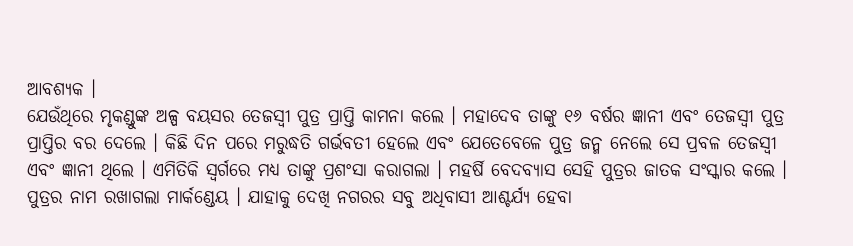ଆବଶ୍ୟକ ।
ଯେଉଁଥିରେ ମୃକଣ୍ଡୁଙ୍କ ଅଳ୍ପ ବୟସର ତେଜସ୍ୱୀ ପୁତ୍ର ପ୍ରାପ୍ତି କାମନା କଲେ । ମହାଦେବ ତାଙ୍କୁ ୧୬ ବର୍ଷର ଜ୍ଞାନୀ ଏବଂ ତେଜସ୍ୱୀ ପୁତ୍ର ପ୍ରାପ୍ତିର ବର ଦେଲେ । କିଛି ଦିନ ପରେ ମରୁଦ୍ଧତି ଗର୍ଭବତୀ ହେଲେ ଏବଂ ଯେତେବେଳେ ପୁତ୍ର ଜନ୍ମ ନେଲେ ସେ ପ୍ରବଳ ତେଜସ୍ୱୀ ଏବଂ ଜ୍ଞାନୀ ଥିଲେ । ଏମିତିକି ସ୍ଵର୍ଗରେ ମଧ୍ୟ ତାଙ୍କୁ ପ୍ରଶଂସା କରାଗଲା । ମହର୍ଷି ବେଦବ୍ୟାସ ସେହି ପୁତ୍ରର ଜାତକ ସଂସ୍କାର କଲେ । ପୁତ୍ରର ନାମ ରଖାଗଲା ମାର୍କଣ୍ଡେୟ । ଯାହାକୁ ଦେଖି ନଗରର ସବୁ ଅଧିବାସୀ ଆଶ୍ଚର୍ଯ୍ୟ ହେବା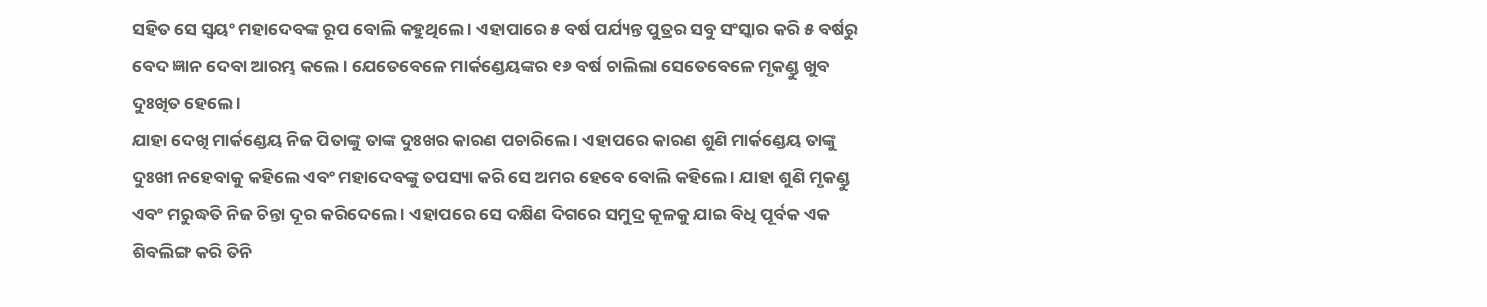ସହିତ ସେ ସ୍ବୟଂ ମହାଦେବଙ୍କ ରୂପ ବୋଲି କହୁଥିଲେ । ଏହାପାରେ ୫ ବର୍ଷ ପର୍ଯ୍ୟନ୍ତ ପୁତ୍ରର ସବୁ ସଂସ୍କାର କରି ୫ ବର୍ଷରୁ ବେଦ ଜ୍ଞାନ ଦେବା ଆରମ୍ଭ କଲେ । ଯେତେବେଳେ ମାର୍କଣ୍ଡେୟଙ୍କର ୧୬ ବର୍ଷ ଚାଲିଲା ସେତେବେଳେ ମୃକଣ୍ଡୁ ଖୁବ ଦୁଃଖିତ ହେଲେ ।
ଯାହା ଦେଖି ମାର୍କଣ୍ଡେୟ ନିଜ ପିତାଙ୍କୁ ତାଙ୍କ ଦୁଃଖର କାରଣ ପଚାରିଲେ । ଏହାପରେ କାରଣ ଶୁଣି ମାର୍କଣ୍ଡେୟ ତାଙ୍କୁ ଦୁଃଖୀ ନହେବାକୁ କହିଲେ ଏବଂ ମହାଦେବଙ୍କୁ ତପସ୍ୟା କରି ସେ ଅମର ହେବେ ବୋଲି କହିଲେ । ଯାହା ଶୁଣି ମୃକଣ୍ଡୁ ଏବଂ ମରୁଦ୍ଧତି ନିଜ ଚିନ୍ତା ଦୂର କରିଦେଲେ । ଏହାପରେ ସେ ଦକ୍ଷିଣ ଦିଗରେ ସମୁଦ୍ର କୂଳକୁ ଯାଇ ବିଧି ପୂର୍ବକ ଏକ ଶିବଲିଙ୍ଗ କରି ତିନି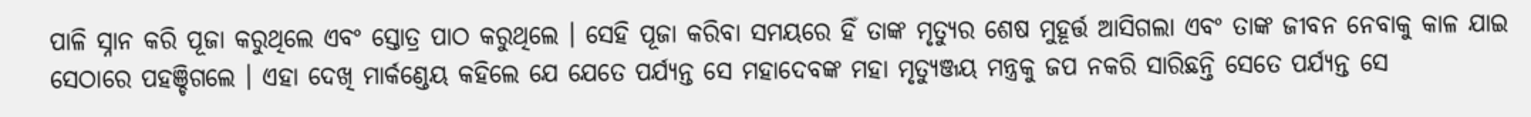ପାଳି ସ୍ନାନ କରି ପୂଜା କରୁଥିଲେ ଏବଂ ସ୍ତୋତ୍ର ପାଠ କରୁଥିଲେ । ସେହି ପୂଜା କରିବା ସମୟରେ ହିଁ ତାଙ୍କ ମୃତ୍ୟୁର ଶେଷ ମୁହୂର୍ତ୍ତ ଆସିଗଲା ଏବଂ ତାଙ୍କ ଜୀବନ ନେବାକୁ କାଳ ଯାଇ ସେଠାରେ ପହଞ୍ଚିଗଲେ । ଏହା ଦେଖି ମାର୍କଣ୍ଡେୟ କହିଲେ ଯେ ଯେତେ ପର୍ଯ୍ୟନ୍ତ ସେ ମହାଦେବଙ୍କ ମହା ମୃତ୍ୟୁଞ୍ଜୟ ମନ୍ତ୍ରକୁ ଜପ ନକରି ସାରିଛନ୍ତି ସେତେ ପର୍ଯ୍ୟନ୍ତ ସେ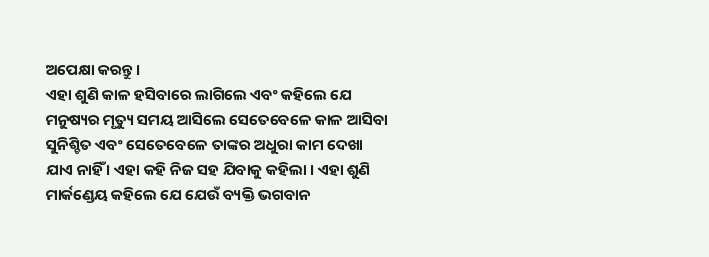ଅପେକ୍ଷା କରନ୍ତୁ ।
ଏହା ଶୁଣି କାଳ ହସିବାରେ ଲାଗିଲେ ଏବଂ କହିଲେ ଯେ ମନୁଷ୍ୟର ମୃତ୍ୟୁ ସମୟ ଆସିଲେ ସେତେବେଳେ କାଳ ଆସିବା ସୁନିଶ୍ଚିତ ଏବଂ ସେତେବେଳେ ତାଙ୍କର ଅଧୁରା କାମ ଦେଖା ଯାଏ ନାହିଁ । ଏହା କହି ନିଜ ସହ ଯିବାକୁ କହିଲା । ଏହା ଶୁଣି ମାର୍କଣ୍ଡେୟ କହିଲେ ଯେ ଯେଉଁ ବ୍ୟକ୍ତି ଭଗବାନ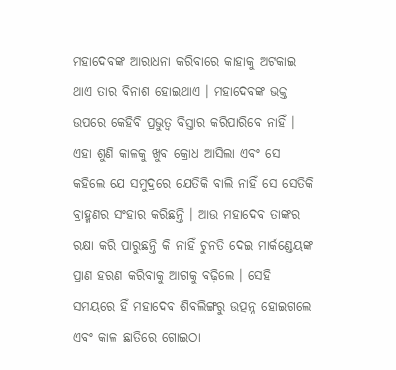ମହାଦେବଙ୍କ ଆରାଧନା କରିବାରେ କାହାକୁ ଅଟକାଇ ଥାଏ ତାର ବିନାଶ ହୋଇଥାଏ । ମହାଦେବଙ୍କ ଭକ୍ତ ଉପରେ କେହିବି ପ୍ରଭୁତ୍ୱ ବିସ୍ତାର କରିପାରିବେ ନାହିଁ । ଏହା ଶୁଣି କାଳକୁ ଖୁବ କ୍ରୋଧ ଆସିଲା ଏବଂ ସେ କହିଲେ ଯେ ସମୁଦ୍ରରେ ଯେତିକି ବାଲି ନାହିଁ ସେ ସେତିକି ବ୍ରାହ୍ମଣର ସଂହାର କରିଛନ୍ତି । ଆଉ ମହାଦେବ ତାଙ୍କର ରକ୍ଷା କରି ପାରୁଛନ୍ତି କି ନାହିଁ ଚୁନତି ଦେଇ ମାର୍କଣ୍ଡେୟଙ୍କ ପ୍ରାଣ ହରଣ କରିବାକୁ ଆଗକୁ ବଢ଼ିଲେ । ସେହି ସମୟରେ ହିଁ ମହାଦେବ ଶିବଲିଙ୍ଗରୁ ଉତ୍ପନ୍ନ ହୋଇଗଲେ ଏବଂ କାଳ ଛାତିରେ ଗୋଇଠା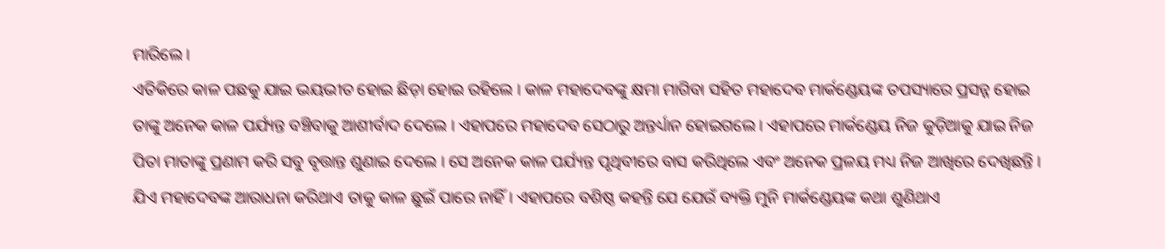ମାରିଲେ ।
ଏତିକିରେ କାଳ ପଛକୁ ଯାଇ ଭୟଭୀତ ହୋଇ ଛିଡ଼ା ହୋଇ ରହିଲେ । କାଳ ମହାଦେବଙ୍କୁ କ୍ଷମା ମାଗିବା ସହିତ ମହାଦେବ ମାର୍କଣ୍ଡେୟଙ୍କ ତପସ୍ୟାରେ ପ୍ରସନ୍ନ ହୋଇ ତାଙ୍କୁ ଅନେକ କାଳ ପର୍ଯ୍ୟନ୍ତ ବଞ୍ଚିବାକୁ ଆଶୀର୍ବାଦ ଦେଲେ । ଏହାପରେ ମହାଦେବ ସେଠାରୁ ଅନ୍ତର୍ଧ୍ୟାନ ହୋଇଗଲେ । ଏହାପରେ ମାର୍କଣ୍ଡେୟ ନିଜ କୁଡ଼ିଆକୁ ଯାଇ ନିଜ ପିତା ମାତାଙ୍କୁ ପ୍ରଣାମ କରି ସବୁ ବୃତ୍ତାନ୍ତ ଶୁଣାଇ ଦେଲେ । ସେ ଅନେକ କାଳ ପର୍ଯ୍ୟନ୍ତ ପୃଥିବୀରେ ବାସ କରିଥିଲେ ଏବଂ ଅନେକ ପ୍ରଳୟ ମଧ୍ୟ ନିଜ ଆଖିରେ ଦେଖିଛନ୍ତି । ଯିଏ ମହାଦେବଙ୍କ ଆରାଧନା କରିଥାଏ ତାକୁ କାଳ ଛୁଇଁ ପାରେ ନାହିଁ । ଏହାପରେ ବଶିଷ୍ଠ କହନ୍ତି ଯେ ଯେଉଁ ବ୍ୟକ୍ତି ମୁନି ମାର୍କଣ୍ଡେୟଙ୍କ କଥା ଶୁଣିଥାଏ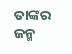ତାଙ୍କର ଜନ୍ମ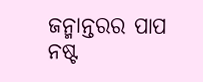ଜନ୍ମାନ୍ତରର ପାପ ନଷ୍ଟ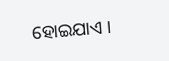ହୋଇଯାଏ ।